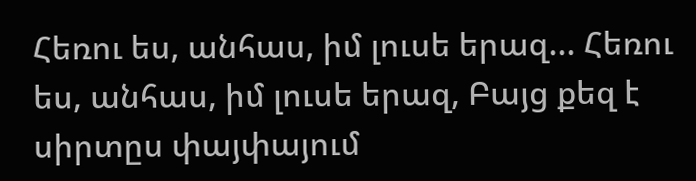Հեռու ես, անհաս, իմ լուսե երազ... Հեռու ես, անհաս, իմ լուսե երազ, Բայց քեզ է սիրտըս փայփայում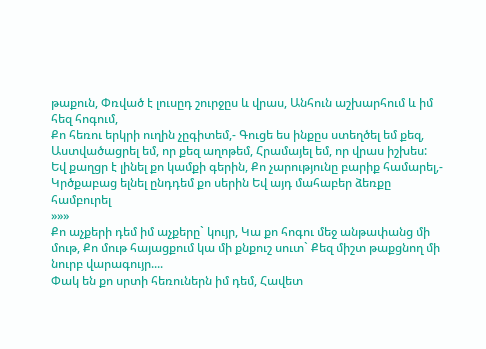թաքուն, Փռված է լուսըդ շուրջըս և վրաս, Անհուն աշխարհում և իմ հեզ հոգում,
Քո հեռու երկրի ուղին չըգիտեմ,- Գուցե ես ինքըս ստեղծել եմ քեզ, Աստվածացրել եմ, որ քեզ աղոթեմ, Հրամայել եմ, որ վրաս իշխես:
Եվ քաղցր է լինել քո կամքի գերին, Քո չարությունը բարիք համարել,- Կրծքաբաց ելնել ընդդեմ քո սերին Եվ այդ մահաբեր ձեռքը համբուրել
»»»
Քո աչքերի դեմ իմ աչքերը` կույր, Կա քո հոգու մեջ անթափանց մի մութ, Քո մութ հայացքում կա մի քնքուշ սուտ` Քեզ միշտ թաքցնող մի նուրբ վարագույր....
Փակ են քո սրտի հեռուներն իմ դեմ, Հավետ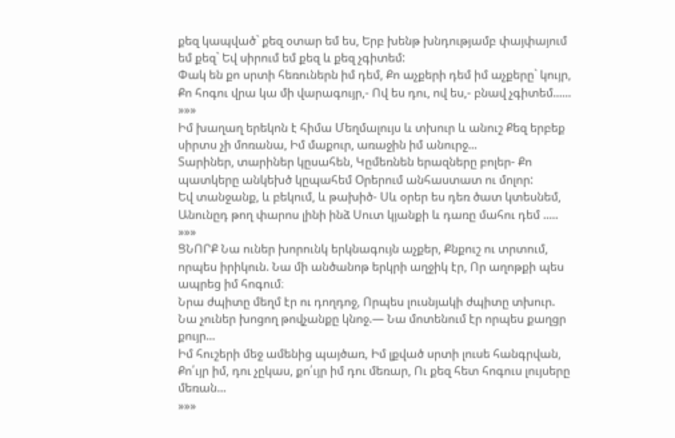քեզ կապված` քեզ օտար եմ ես, Երբ խենթ խնդությամբ փայփայում եմ քեզ` Եվ սիրում եմ քեզ և քեզ չգիտեմ:
Փակ են քո սրտի հեռուներն իմ դեմ, Քո աչքերի դեմ իմ աչքերը` կույր, Քո հոգու վրա կա մի վարագույր,- Ով ես դու, ով ես,- բնավ չգիտեմ......
»»»
Իմ խաղաղ երեկոն է հիմա Մեղմալույս և տխուր և անուշ Քեզ երբեք սիրտս չի մոռանա, Իմ մաքուր, առաջին իմ անուրջ...
Տարիներ, տարիներ կըսահեն, Կըմեռնեն երազները բոլեր- Քո պատկերը անկեխծ կըպահեմ Օրերում անհաստատ ու մոլոր:
Եվ տանջանք, և բեկում, և թախիծ- Սև օրեր ես դեռ ծատ կտեսնեմ, Անունըդ թող փարոս լինի ինձ Սուտ կյանքի և դառը մահու դեմ .....
»»»
ՑՆՈՐՔ Նա ուներ խորունկ երկնագույն աչքեր, Քնքուշ ու տրտում, որպես իրիկուն. Նա մի անծանոթ երկրի աղջիկ էր, Որ աղոթքի պես ապրեց իմ հոգում։
Նրա ժպիտը մեղմ էր ու դողդոջ, Որպես լուսնյակի ժպիտը տխուր. Նա չուներ խոցող թովչանքը կնոջ.— Նա մոտենում էր որպես քաղցր քույր...
Իմ հուշերի մեջ ամենից պայծառ, Իմ լքված սրտի լուսե հանգրվան, Քո՛ւյր իմ, դու չըկաս, քո՛ւյր իմ դու մեռար, Ու քեզ հետ հոգուս լույսերը մեռան...
»»»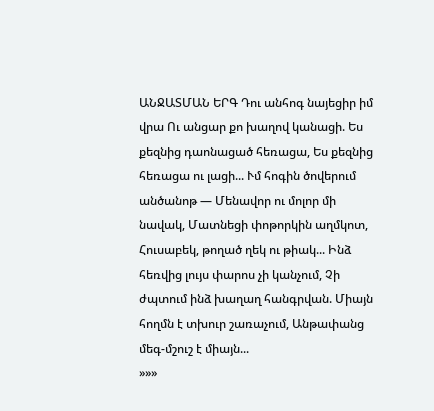ԱՆՋԱՏՄԱՆ ԵՐԳ Դու անհոգ նայեցիր իմ վրա Ու անցար քո խաղով կանացի. Ես քեզնից դաոնացած հեռացա, Ես քեզնից հեռացա ու լացի... Ւմ հոգին ծովերում անծանոթ — Մենավոր ու մոլոր մի նավակ, Մատնեցի փոթորկին աղմկոտ, Հուսաբեկ, թողած ղեկ ու թիակ... Ինձ հեռվից լույս փարոս չի կանչում, Չի ժպտում ինձ խաղաղ հանգրվան. Միայն հողմն է տխուր շառաչում, Անթափանց մեգ-մշուշ է միայն...
»»»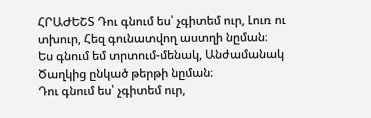ՀՐԱԺԵՇՏ Դու գնում ես՝ չգիտեմ ուր, Լուռ ու տխուր, Հեզ գունատվող աստղի նըման։
Ես գնում եմ տրտում-մենակ, Անժամանակ Ծաղկից ընկած թերթի նըման։
Դու գնում ես՝ չգիտեմ ուր,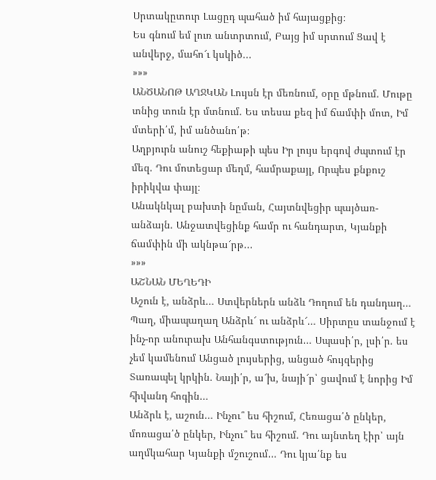Սրտակըտուր Լացըդ պահած իմ հայացքից։
Ես գնում եմ լուռ անտրտում, Բայց իմ սրտում Ցավ է անվերջ, մահո՜ւ կսկիծ...
»»»
ԱՆԾԱՆՈԹ ԱՂՋԿԱՆ Լույսն էր մեռնում, օրը մթնում. Մութը տնից տուն էր մտնում. Ես տեսա քեզ իմ ճամփի մոտ, Իմ մտերի՛մ, իմ անծանո՛թ։
Աղբյուրն անուշ հեքիաթի պես Իր լույս երգով ժպտում էր մեզ. Դու մոտեցար մեղմ, համրաքայլ, Որպես քնքուշ իրիկվա փայլ։
Անակնկալ բախտի նըման, Հայտնվեցիր պայծառ-անձայն. Անջատվեցինք համր ու հանդարտ, Կյանքի ճամփին մի ակնթա՜րթ...
»»»
ԱՇՆԱՆ ՄԵՂԵԴԻ
Աշուն է, անձրև… Ստվերներն անձև Դողում են դանդաղ… Պաղ, միապաղաղ Անձրև՜ ու անձրև՜… Սիրտըս տանջում է ինչ-որ անուրախ Անհանգստություն… Սպասի՛ր, լսի՛ր. ես չեմ կամենում Անցած լույսերից, անցած հույզերից Տառապել կրկին. Նայի՛ր, ա՜խ, նայի՜ր՝ ցավում է նորից Իմ հիվանդ հոգին…
Անձրև է, աշուն… Ինչու՞ ես հիշում, Հեռացա՛ծ ընկեր, մոռացա՛ծ ընկեր, Ինչու՞ ես հիշում. Դու այնտեղ էիր՝ այն աղմկահար Կյանքի մշուշում… Դու կյա՛նք ես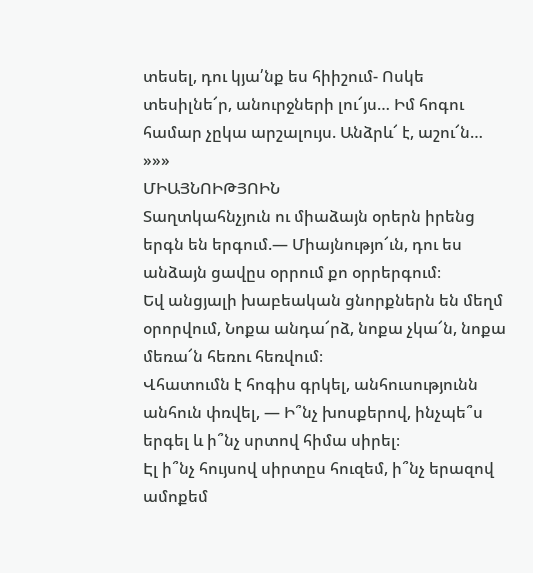տեսել, դու կյա՛նք ես հիիշում- Ոսկե տեսիլնե՜ր, անուրջների լու՜յս… Իմ հոգու համար չըկա արշալույս. Անձրև՜ է, աշու՜ն…
»»»
ՄԻԱՅՆՈԻԹՅՈԻՆ
Տաղտկահնչյուն ու միաձայն օրերն իրենց երգն են երգում.— Միայնությո՜ւն, դու ես անձայն ցավըս օրրում քո օրրերգում։
Եվ անցյալի խաբեական ցնորքներն են մեղմ օրորվում, Նոքա անդա՜րձ, նոքա չկա՜ն, նոքա մեռա՜ն հեռու հեռվում։
Վհատումն է հոգիս գրկել, անհուսությունն անհուն փռվել, — Ի՞նչ խոսքերով, ինչպե՞ս երգել և ի՞նչ սրտով հիմա սիրել։
Էլ ի՞նչ հույսով սիրտըս հուզեմ, ի՞նչ երազով ամոքեմ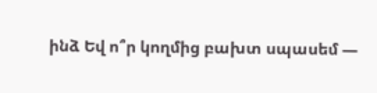ինձ Եվ ո՞ր կողմից բախտ սպասեմ —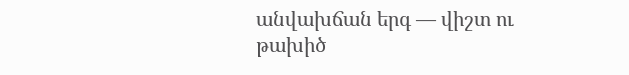անվախճան երգ — վիշտ ու թախիծ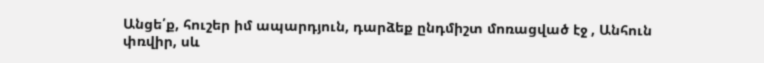Անցե՛ք, հուշեր իմ ապարդյուն, դարձեք ընդմիշտ մոռացված էջ , Անհուն փռվիր, սև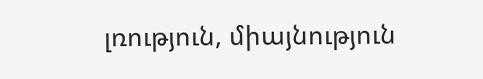լռություն, միայնություն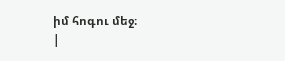իմ հոգու մեջ։
|